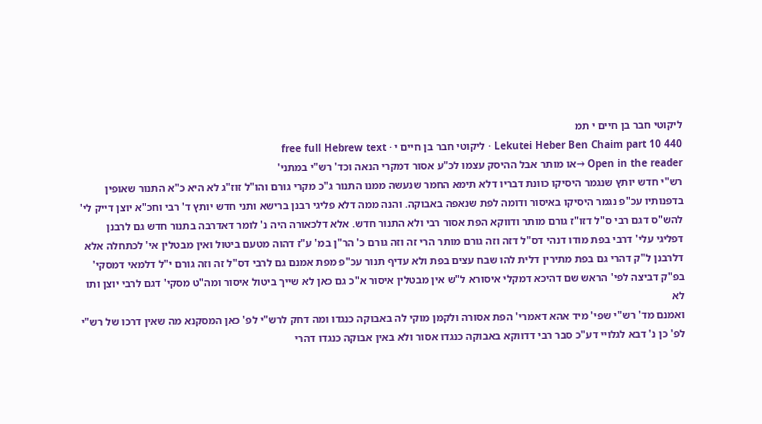ליקוטי חבר בן חיים י תמ
Lekutei Heber Ben Chaim part 10 440 · ליקוטי חבר בן חיים י · free full Hebrew text
Open in the reader →או מותר אבל ההיסק עצמו לכ"ע אסור דמקרי הנאה וכד' רש"י במתני'
רש"י חדש יותץ שנגמר היסיקו כוונת דבריו דלא תימא החמר שנעשה ממנו התנור ג"כ מקרי גורם והו"ל זוז"ג לא היא כ"א התנור שאופין בדפנותיו עכ"פ נגמר היסיקו באיסור ודומה לפת שנאפה באבוקה. והנה ממה דלא פליגי רבנן ברישא ותני חדש יותץ ד' רבי וחכ"א יוצן דייק לי' להש"ס דגם רבי ס"ל דזו"ז גורם מותר ודווקא הפת אסור רבי ולא התנור חדש. אלא דלכאורה היה נ' לומר דאדרבה בתנור חדש גם לרבנן דפליגי עלי' דרבי בפת מודו דנהי דס"ל דזה וזה גורם מותר הרי זה וזה גורם כ' הר"ן במ' ע"ז דהוה מטעם ביטול ואין מבטלין אי' לכתחלה אלא דלרבנן ל"ק דהרי גם בפת מתירין דלית להו שבח עצים בפת ולא עדיף תנור עכ"פ מפת אמנם גם לרבי דס"ל זה וזה גורם י"ל דלמאי דמסקי' בפ"ק דביצה לפי' הראש שם דהיכא דמקלי איסורא ל"ש אין מבטלין איסור א"כ גם כאן לא שייך ביטול איסור ומה"ט מסקי' דגם לרבי יוצן ותו לא
ואמנם מד' רש"י שפי' מיד אהא דאמרי' הפת אסורה ולקמן מוקי לה באבוקה כנגדו ומה דחק לרש"י לפ' כאן המסקנא מה שאין דרכו של רש"י לפ' כן נ' דבא לגלויי דע"כ סבר רבי דדווקא באבוקה כנגדו אסור ולא באין אבוקה כנגדו דהרי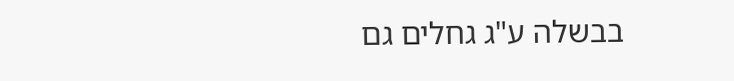בבשלה ע"ג גחלים גם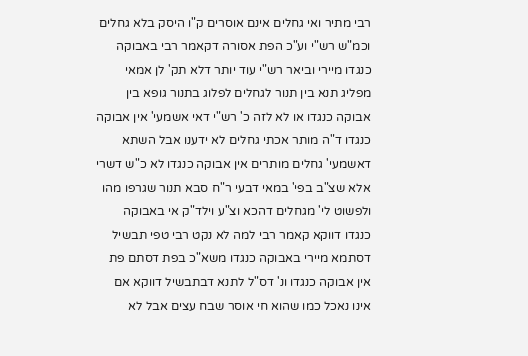רבי מתיר ואי גחלים אינם אוסרים ק"ו היסק בלא גחלים וכמ"ש רש"י וע"כ הפת אסורה דקאמר רבי באבוקה כנגדו מיירי וביאר רש"י עוד יותר דלא תק' לן אמאי מפליג תנא בין תנור לגחלים לפלוג בתנור גופא בין אבוקה כנגדו או לא לזה כ' רש"י דאי אשמעי' אין אבוקה כנגדו ד"ה מותר אכתי גחלים לא ידענו אבל השתא דאשמעי' גחלים מותרים אין אבוקה כנגדו לא כ"ש דשרי אלא שצ"ב בפי' במאי דבעי ר"ח סבא תנור שגרפו מהו ולפשוט לי' מגחלים דהכא וצ"ע וילד"ק אי באבוקה כנגדו דווקא קאמר רבי למה לא נקט רבי טפי תבשיל דסתמא מיירי באבוקה כנגדו משא"כ בפת דסתם פת אין אבוקה כנגדו ונ' דס"ל לתנא דבתבשיל דווקא אם אינו נאכל כמו שהוא חי אוסר שבח עצים אבל לא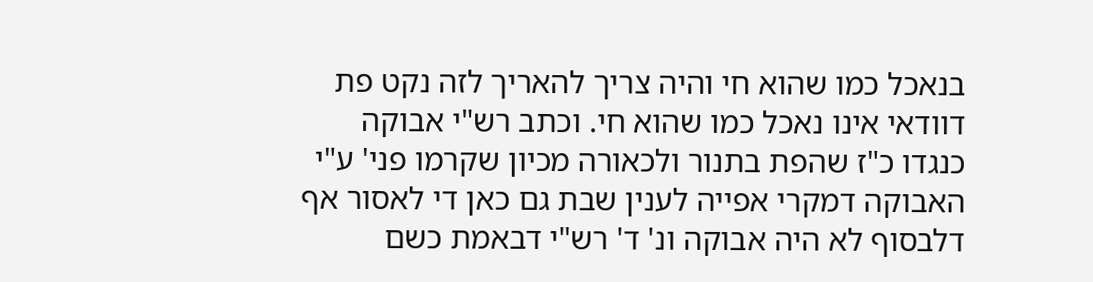בנאכל כמו שהוא חי והיה צריך להאריך לזה נקט פת דוודאי אינו נאכל כמו שהוא חי. וכתב רש"י אבוקה כנגדו כ"ז שהפת בתנור ולכאורה מכיון שקרמו פני' ע"י האבוקה דמקרי אפייה לענין שבת גם כאן די לאסור אף דלבסוף לא היה אבוקה ונ' ד' רש"י דבאמת כשם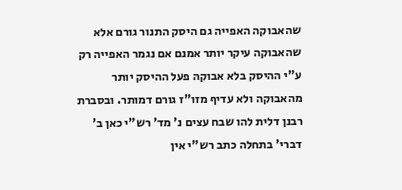שהאבוקה האפייה גם היסק התנור גורם אלא שהאבוקה עיקר יותר אמנם אם נגמר האפייה רק ע"י ההיסק בלא אבוקה פעל ההיסק יותר מהאבוקה ולא עדיף מזו"ז גורם דמותר. ובסברת רבנן דלית להו שבח עצים נ' מד' רש"י כאן ב' דברי' בתחלה כתב רש"י אין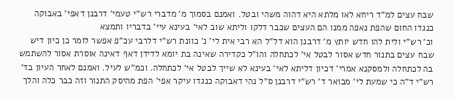שבח עצים למ"ד ריחא לאו מלתא היא דהוה משהי ובטל. ואמנם בסמוך מ' מדברי רש"י טעמי' דרבנן דאפי' באבוקה כנגדו החום שהפת נאפה ממנו הם העצים שכבר דלקו וליתא שוב לאי' בעינא עיי' בדבריו ותמצא
וכ' רש"י ולית להו חדש יותץ מ' דרבנן הוא דל"ל הא רבי אית לי' נ' כוונת רש"י דלרבי עכ"פ אפשר לומר כן כיון דיש שבח עצים בתנור חדש אסור לבטל אי' לכתחלה והו"ל כקדירה שאינה בת יומא לדידן דאף דאינה אוסרת אסור להשתמש בה לכתחלה ולמסקנא אמרי' דכיון דליתא לאי' בעינא לא שייך לבטל אי' לכתחלה. וכמ"ש לעיל. ואמנם לאחר העיון בד' רש"י ד"ה כי שמעת לי' מבואר ד' רש"י דרבנן ס"ל נהי דאבוקה כנגדו עיקר אפי' הפת מהיסק התנור וזה כבר כלה והלך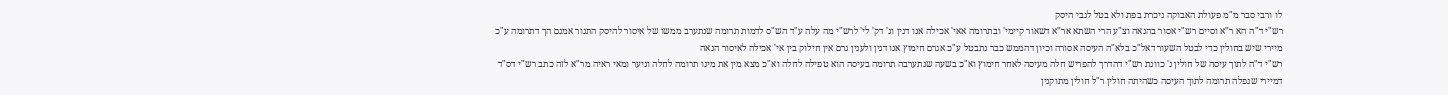לו ורבי סבר מ"מ פעולת האבוקה ניכרת בפת ולא בטל לגבי היסק
רש"י ד"ה הא ר"א וסיים רש"י אסור בהנאה וצ"ע הרי השתא אר"א דשאור קיימי' ובתרומה אאי' אכילה אנו דנין ונ' דק' לי' לרש"י מה עלה ע"ד הש"ס לדמות תרומה שנתערב ממשו של איסור להיסק התנור אמנם הך דתרומה ע"כ מיירי שיש בחולין כדי לבטל השעור דאל"כ בלא"ה העיסה אסורה וכיון דהממש כבר נתבטל ע"כ אגרם חימוץ אנו דנין ולענין גרם אין חילוק בין אי' אכילה לאיסור הנאה
רש"י ד"ה לתוך עיסה של חולין נ' כוונת רש"י דהדרך להפריש חלה מעיסה לאחר חימוץ וא"כ בשעה שנתערבה תרומה בעיסה הוא טפילה לחלה וא"כ מצא מין את מינו תרומה לחלה וניער ומאי ראיה מר"א לזה כתב רש"י דס"ד דמיירי שנפלה תרומה לתוך העיסה כשהיתה חולין ר"ל חולין מתוקנין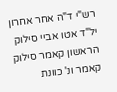רש"י ד"ה אחר אחרון יל"ד אטו אביי סילוק הראשון קאמר סילוק קאמר ונ' כוונת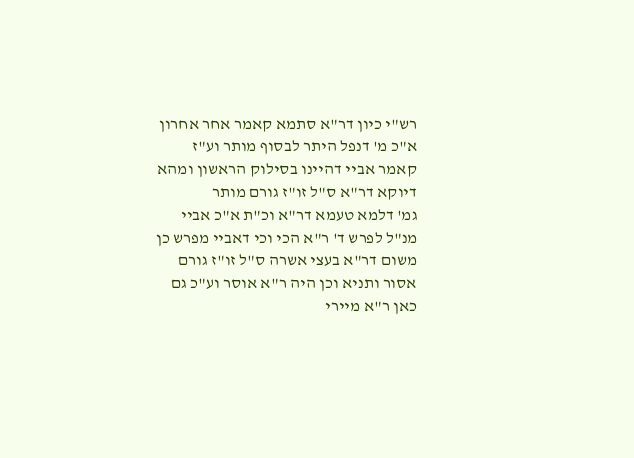רש"י כיון דר"א סתמא קאמר אחר אחרון א"כ מ' דנפל היתר לבסוף מותר וע"ז קאמר אביי דהיינו בסילוק הראשון ומהא דיוקא דר"א ס"ל זו"ז גורם מותר
גמ' דלמא טעמא דר"א וכ"ת א"כ אביי מנ"ל לפרש ד' ר"א הכי וכי דאביי מפרש כן משום דר"א בעצי אשרה ס"ל זו"ז גורם אסור ותניא וכן היה ר"א אוסר וע"כ גם כאן ר"א מיירי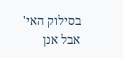בסילוק האי' אבל אנן